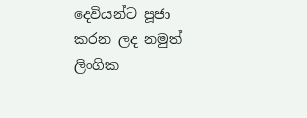දෙවියන්ට පූජා කරන ලද නමුත් ලිංගික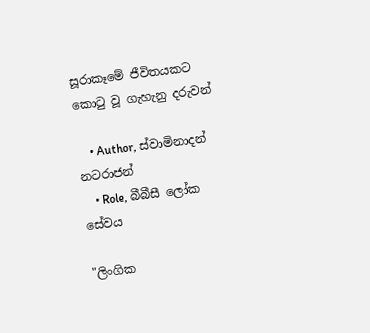සූරාකෑමේ ජීවිතයකට කොටු වූ ගැහැනු දරුවන්

    • Author, ස්වාමිනාදන් නටරාජන්
    • Role, බීබීසී ලෝක සේවය

"ලිංගික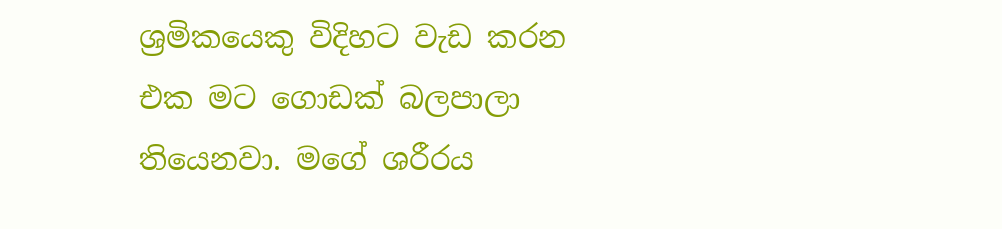ශ්‍රමිකයෙකු විදිහට වැඩ කරන එක මට ගොඩක් බලපාලා තියෙනවා. මගේ ශරීරය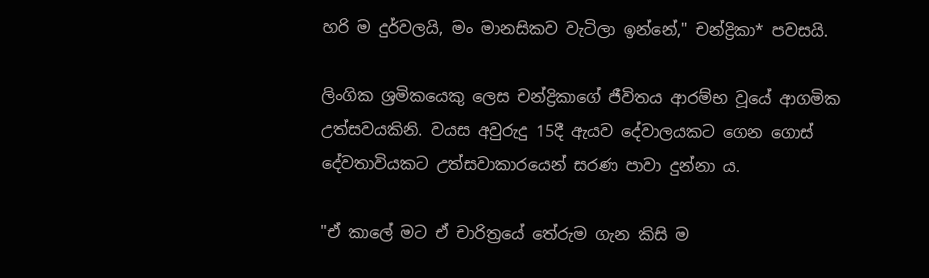හරි ම දුර්වලයි, මං මානසිකව වැටිලා ඉන්නේ," චන්ද්‍රිකා* පවසයි.

ලිංගික ශ්‍රමිකයෙකු ලෙස චන්ද්‍රිකාගේ ජීවිතය ආරම්භ වූයේ ආගමික උත්සවයකිනි. වයස අවුරුදු 15දී ඇයව දේවාලයකට ගෙන ගොස් දේවතාවියකට උත්සවාකාරයෙන් සරණ පාවා දුන්නා ය.

"ඒ කාලේ මට ඒ චාරිත්‍රයේ තේරුම ගැන කිසි ම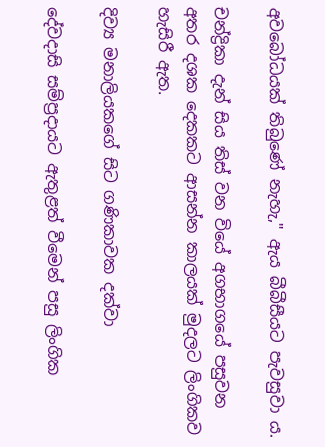අවබෝධයක් තිබුණේ නැහැ," ඇය බීබීසීයට පැවසුවා ය.

චන්ද්‍රිකා දැන් සිය තිස් වන වියේ අගභාගයේ පසුවන අතර දශක දෙකකට ආසන්න කාලයක් මුදලට ලිංගිකව හැසිරී ඇත.

දිව්‍ය මනාලියකගේ සිට ගණිකාවක දක්වා

දේවදාසි සම්ප්‍රදායට ඇතුළත් වීමෙන් පසු ලිංගික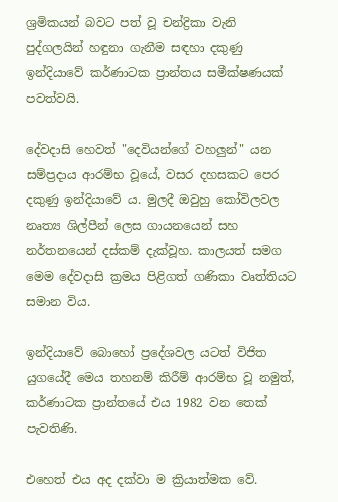ශ්‍රමිකයන් බවට පත් වූ චන්ද්‍රිකා වැනි පුද්ගලයින් හඳුනා ගැනීම සඳහා දකුණු ඉන්දියාවේ කර්ණාටක ප්‍රාන්තය සමීක්ෂණයක් පවත්වයි.

දේවදාසි හෙවත් "දෙවියන්ගේ වහලුන්" යන සම්ප්‍රදාය ආරම්භ වූයේ, වසර දහසකට පෙර දකුණු ඉන්දියාවේ ය. මුලදී ඔවුහු කෝවිලවල නෘත්‍ය ශිල්පීන් ලෙස ගායනයෙන් සහ නර්තනයෙන් දස්කම් දැක්වූහ. කාලයත් සමග මෙම දේවදාසි ක්‍රමය පිළිගත් ගණිකා වෘත්තියට සමාන විය.

ඉන්දියාවේ බොහෝ ප්‍රදේශවල යටත් විජිත යුගයේදී මෙය තහනම් කිරීම් ආරම්භ වූ නමුත්, කර්ණාටක ප්‍රාන්තයේ එය 1982 වන තෙක් පැවතිණි.

එහෙත් එය අද දක්වා ම ක්‍රියාත්මක වේ.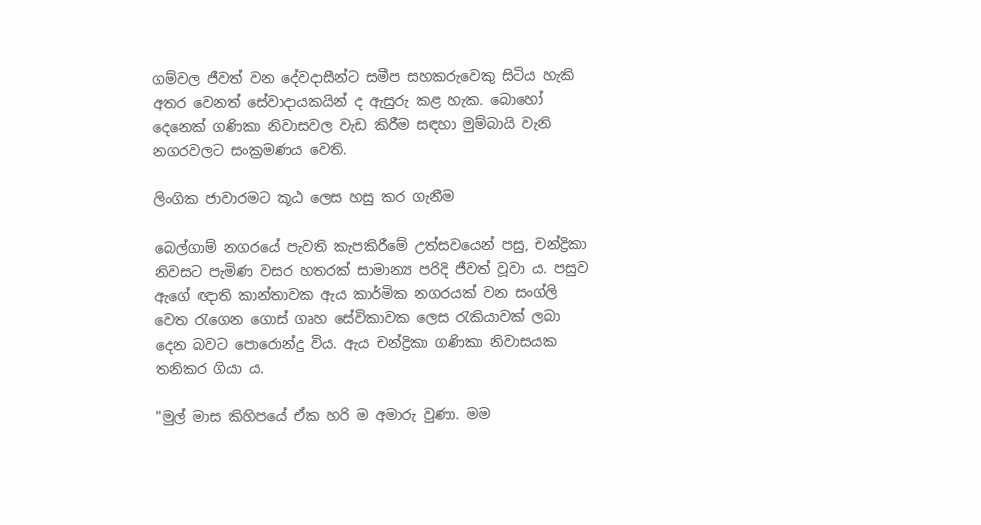ගම්වල ජීවත් වන දේවදාසීන්ට සමීප සහකරුවෙකු සිටිය හැකි අතර වෙනත් සේවාදායකයින් ද ඇසුරු කළ හැක. බොහෝ දෙනෙක් ගණිකා නිවාසවල වැඩ කිරීම සඳහා මුම්බායි වැනි නගරවලට සංක්‍රමණය වෙති.

ලිංගික ජාවාරමට කූඨ ලෙස හසු කර ගැනීම

බෙල්ගාම් නගරයේ පැවති කැපකිරීමේ උත්සවයෙන් පසු, චන්ද්‍රිකා නිවසට පැමිණ වසර හතරක් සාමාන්‍ය පරිදි ජීවත් වූවා ය. පසුව ඇගේ ඥාති කාන්තාවක ඇය කාර්මික නගරයක් වන සංග්ලි වෙත රැගෙන ගොස් ගෘහ සේවිකාවක ලෙස රැකියාවක් ලබා දෙන බවට පොරොන්දු විය. ඇය චන්ද්‍රිකා ගණිකා නිවාසයක තනිකර ගියා ය.

"මුල් මාස කිහිපයේ ඒක හරි ම අමාරු වුණා. මම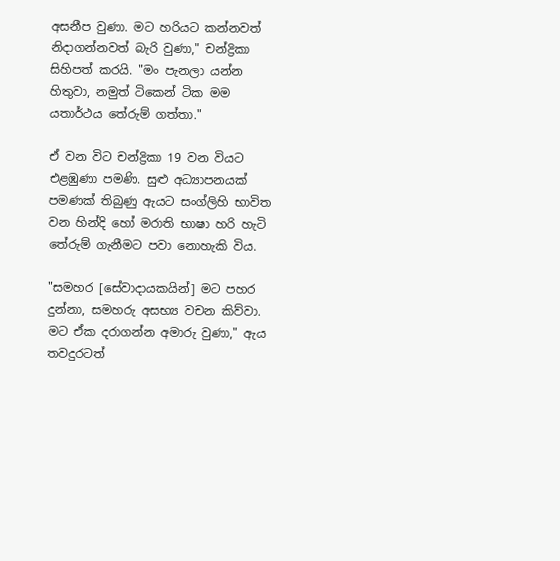අසනීප වුණා. මට හරියට කන්නවත් නිදාගන්නවත් බැරි වුණා," චන්ද්‍රිකා සිහිපත් කරයි. "මං පැනලා යන්න හිතුවා, නමුත් ටිකෙන් ටික මම යතාර්ථය තේරුම් ගත්තා."

ඒ වන විට චන්ද්‍රිකා 19 වන වියට එළඹුණා පමණි. සුළු අධ්‍යාපනයක් පමණක් තිබුණු ඇයට සංග්ලිහි භාවිත වන හින්දි හෝ මරාති භාෂා හරි හැටි තේරුම් ගැනීමට පවා නොහැකි විය.

"සමහර [සේවාදායකයින්] මට පහර දුන්නා, සමහරු අසභ්‍ය වචන කිව්වා. මට ඒක දරාගන්න අමාරු වුණා," ඇය තවදුරටත්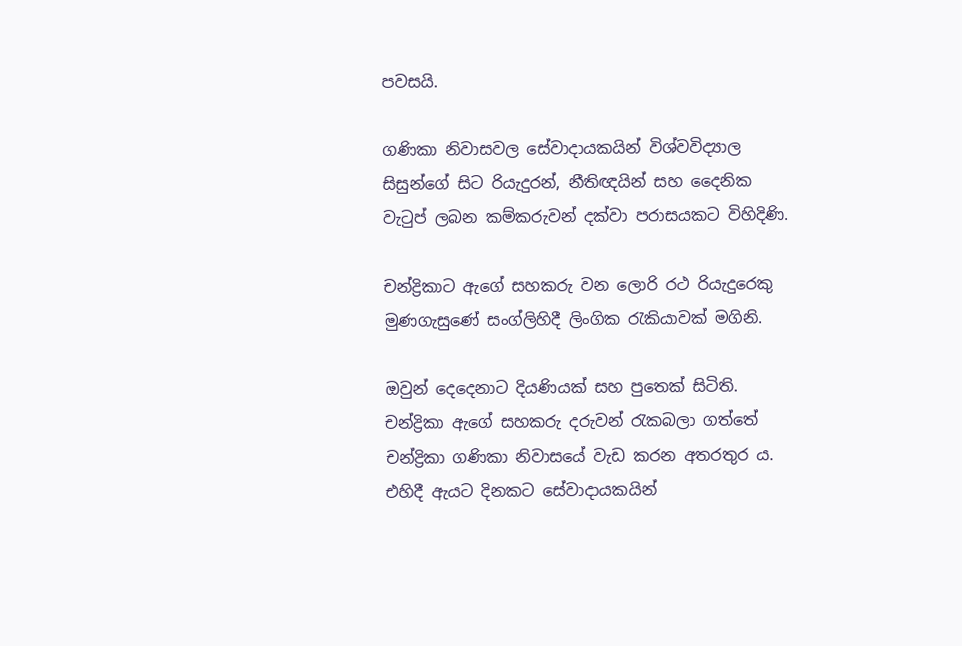පවසයි.

ගණිකා නිවාසවල සේවාදායකයින් විශ්වවිද්‍යාල සිසුන්ගේ සිට රියැදුරන්, නීතිඥයින් සහ දෛනික වැටුප් ලබන කම්කරුවන් දක්වා පරාසයකට විහිදිණි.

චන්ද්‍රිකාට ඇගේ සහකරු වන ලොරි රථ රියැදුරෙකු මුණගැසුණේ සංග්ලිහිදී ලිංගික රැකියාවක් මගිනි.

ඔවුන් දෙදෙනාට දියණියක් සහ පුතෙක් සිටිති. චන්ද්‍රිකා ඇගේ සහකරු දරුවන් රැකබලා ගත්තේ චන්ද්‍රිකා ගණිකා නිවාසයේ වැඩ කරන අතරතුර ය. එහිදී ඇයට දිනකට සේවාදායකයින්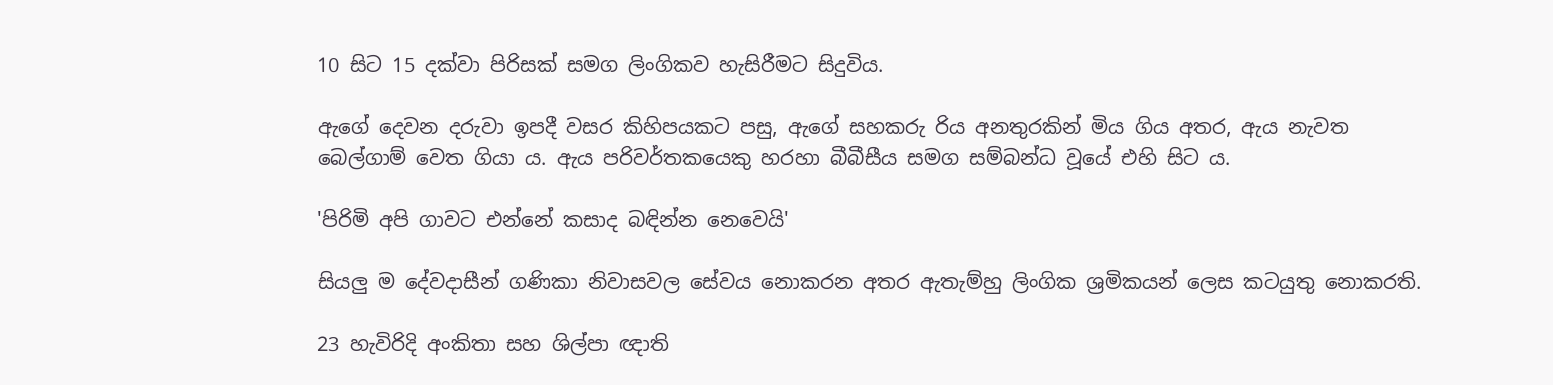10 සිට 15 දක්වා පිරිසක් සමග ලිංගිකව හැසිරීමට සිදුවිය.

ඇගේ දෙවන දරුවා ඉපදී වසර කිහිපයකට පසු, ඇගේ සහකරු රිය අනතුරකින් මිය ගිය අතර, ඇය නැවත බෙල්ගාම් වෙත ගියා ය. ඇය පරිවර්තකයෙකු හරහා බීබීසීය සමග සම්බන්ධ වූයේ එහි සිට ය.

'පිරිමි අපි ගාවට එන්නේ කසාද බඳින්න නෙවෙයි'

සියලු ම දේවදාසීන් ගණිකා නිවාසවල සේවය නොකරන අතර ඇතැම්හු ලිංගික ශ්‍රමිකයන් ලෙස කටයුතු නොකරති.

23 හැවිරිදි අංකිතා සහ ශිල්පා ඥාති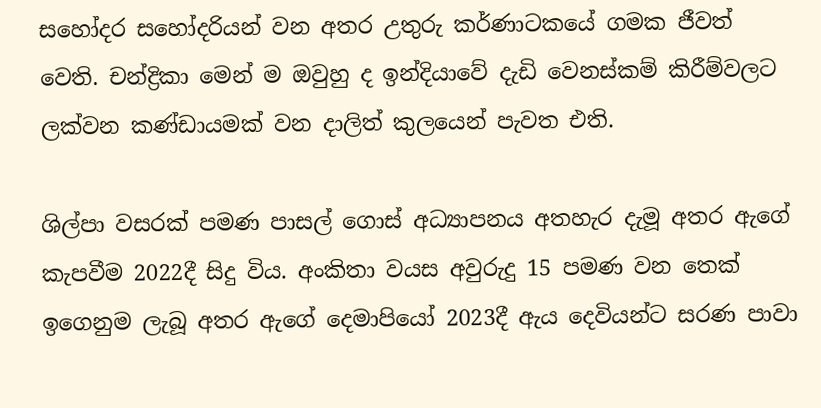සහෝදර සහෝදරියන් වන අතර උතුරු කර්ණාටකයේ ගමක ජීවත් වෙති. චන්ද්‍රිකා මෙන් ම ඔවුහු ද ඉන්දියාවේ දැඩි වෙනස්කම් කිරීම්වලට ලක්වන කණ්ඩායමක් වන දාලිත් කුලයෙන් පැවත එති.

ශිල්පා වසරක් පමණ පාසල් ගොස් අධ්‍යාපනය අතහැර දැමූ අතර ඇගේ කැපවීම 2022දී සිදු විය. අංකිතා වයස අවුරුදු 15 පමණ වන තෙක් ඉගෙනුම ලැබූ අතර ඇගේ දෙමාපියෝ 2023දී ඇය දෙවියන්ට සරණ පාවා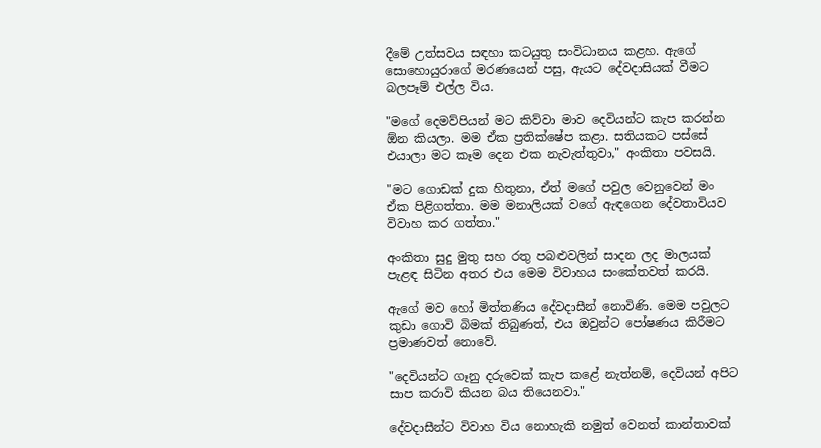දීමේ උත්සවය සඳහා කටයුතු සංවිධානය කළහ. ඇගේ සොහොයුරාගේ මරණයෙන් පසු, ඇයට දේවදාසියක් වීමට බලපෑම් එල්ල විය.

"මගේ දෙමව්පියන් මට කිව්වා මාව දෙවියන්ට කැප කරන්න ඕන කියලා. මම ඒක ප්‍රතික්ෂේප කළා. සතියකට පස්සේ එයාලා මට කෑම දෙන එක නැවැත්තුවා," අංකිතා පවසයි.

"මට ගොඩක් දුක හිතුනා, ඒත් මගේ පවුල වෙනුවෙන් මං ඒක පිළිගත්තා. මම මනාලියක් වගේ ඇඳගෙන දේවතාවියව විවාහ කර ගත්තා."

අංකිතා සුදු මුතු සහ රතු පබළුවලින් සාදන ලද මාලයක් පැළඳ සිටින අතර එය මෙම විවාහය සංකේතවත් කරයි.

ඇගේ මව හෝ මිත්තණිය දේවදාසීන් නොවිණි. මෙම පවුලට කුඩා ගොවි බිමක් තිබුණත්, එය ඔවුන්ට පෝෂණය කිරීමට ප්‍රමාණවත් නොවේ.

"දෙවියන්ට ගෑනු දරුවෙක් කැප කළේ නැත්නම්, දෙවියන් අපිට සාප කරාවි කියන බය තියෙනවා."

දේවදාසීන්ට විවාහ විය නොහැකි නමුත් වෙනත් කාන්තාවක්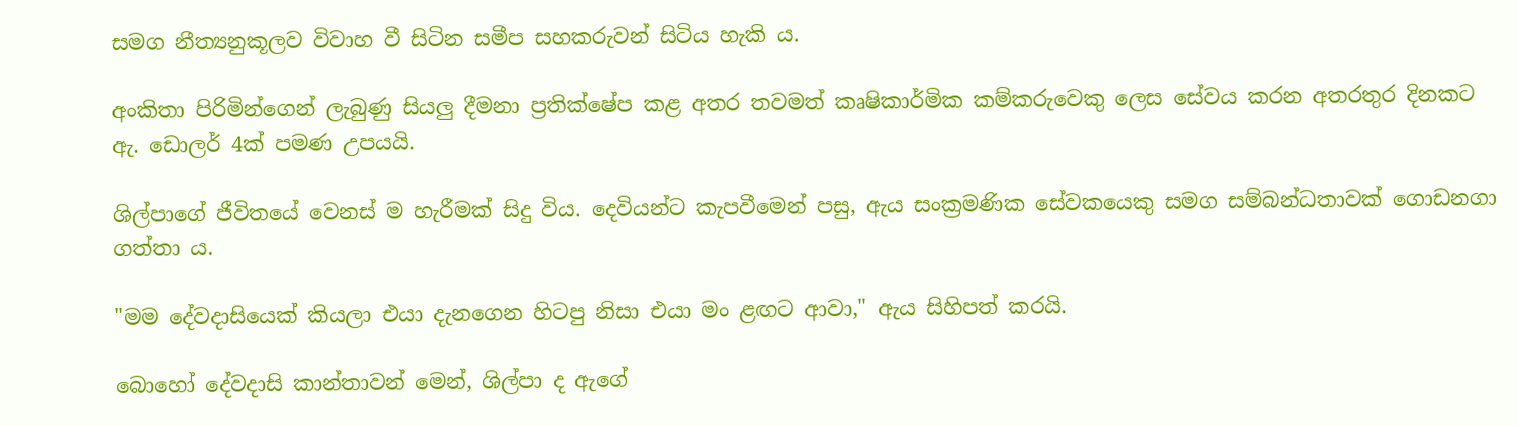සමග නීත්‍යනුකූලව විවාහ වී සිටින සමීප සහකරුවන් සිටිය හැකි ය.

අංකිතා පිරිමින්ගෙන් ලැබුණු සියලු දීමනා ප්‍රතික්ෂේප කළ අතර තවමත් කෘෂිකාර්මික කම්කරුවෙකු ලෙස සේවය කරන අතරතුර දිනකට ඇ. ඩොලර් 4ක් පමණ උපයයි.

ශිල්පාගේ ජීවිතයේ වෙනස් ම හැරීමක් සිදු විය. දෙවියන්ට කැපවීමෙන් පසු, ඇය සංක්‍රමණික සේවකයෙකු සමග සම්බන්ධතාවක් ගොඩනගා ගත්තා ය.

"මම දේවදාසියෙක් කියලා එයා දැනගෙන හිටපු නිසා එයා මං ළඟට ආවා," ඇය සිහිපත් කරයි.

බොහෝ දේවදාසි කාන්තාවන් මෙන්, ශිල්පා ද ඇගේ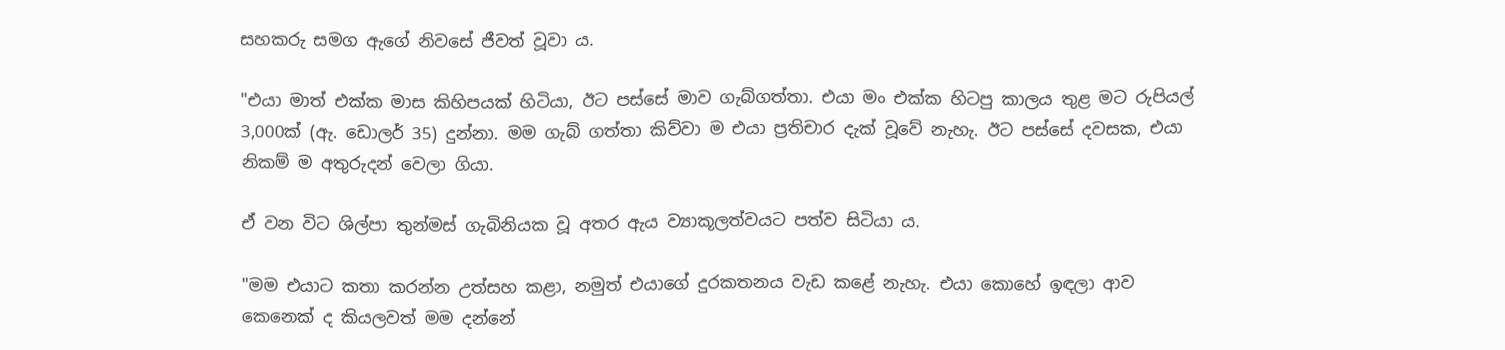සහකරු සමග ඇගේ නිවසේ ජීවත් වූවා ය.

"එයා මාත් එක්ක මාස කිහිපයක් හිටියා, ඊට පස්සේ මාව ගැබ්ගත්තා. එයා මං එක්ක හිටපු කාලය තුළ මට රුපියල් 3,000ක් (ඇ. ඩොලර් 35) දුන්නා. මම ගැබ් ගත්තා කිව්වා ම එයා ප්‍රතිචාර දැක් වූවේ නැහැ. ඊට පස්සේ දවසක, එයා නිකම් ම අතුරුදන් වෙලා ගියා.

ඒ වන විට ශිල්පා තුන්මස් ගැබිනියක වූ අතර ඇය ව්‍යාකූලත්වයට පත්ව සිටියා ය.

"මම එයාට කතා කරන්න උත්සහ කළා, නමුත් එයාගේ දුරකතනය වැඩ කළේ නැහැ. එයා කොහේ ඉඳලා ආව කෙනෙක් ද කියලවත් මම දන්නේ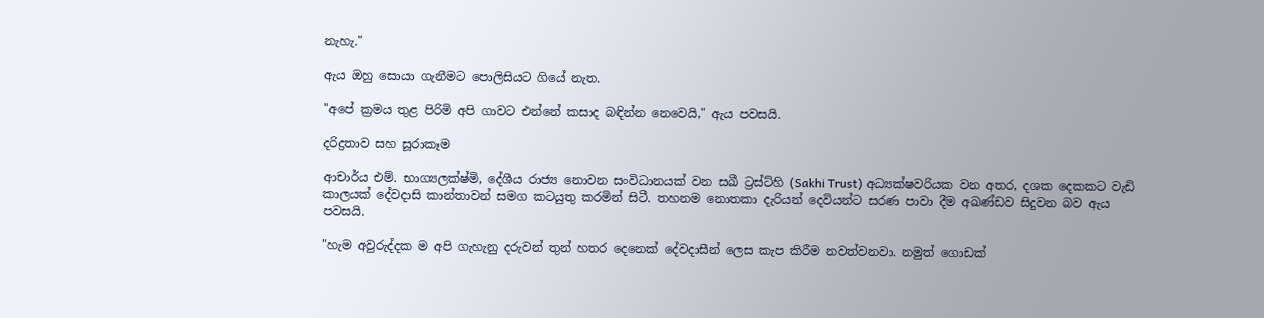නැහැ."

ඇය ඔහු සොයා ගැනීමට පොලිසියට ගියේ නැත.

"අපේ ක්‍රමය තුළ පිරිමි අපි ගාවට එන්නේ කසාද බඳින්න නෙවෙයි," ඇය පවසයි.

දරිද්‍රතාව සහ සූරාකෑම

ආචාර්ය එම්. භාග්‍යලක්ෂ්මි, දේශීය රාජ්‍ය නොවන සංවිධානයක් වන සඛී ට්‍රස්ට්හි (Sakhi Trust) අධ්‍යක්ෂවරියක වන අතර, දශක දෙකකට වැඩි කාලයක් දේවදාසි කාන්තාවන් සමග කටයුතු කරමින් සිටී. තහනම නොතකා දැරියන් දෙවියන්ට සරණ පාවා දීම අඛණ්ඩව සිදුවන බව ඇය පවසයි.

"හැම අවුරුද්දක ම අපි ගැහැනු දරුවන් තුන් හතර දෙනෙක් දේවදාසීන් ලෙස කැප කිරීම නවත්වනවා. නමුත් ගොඩක්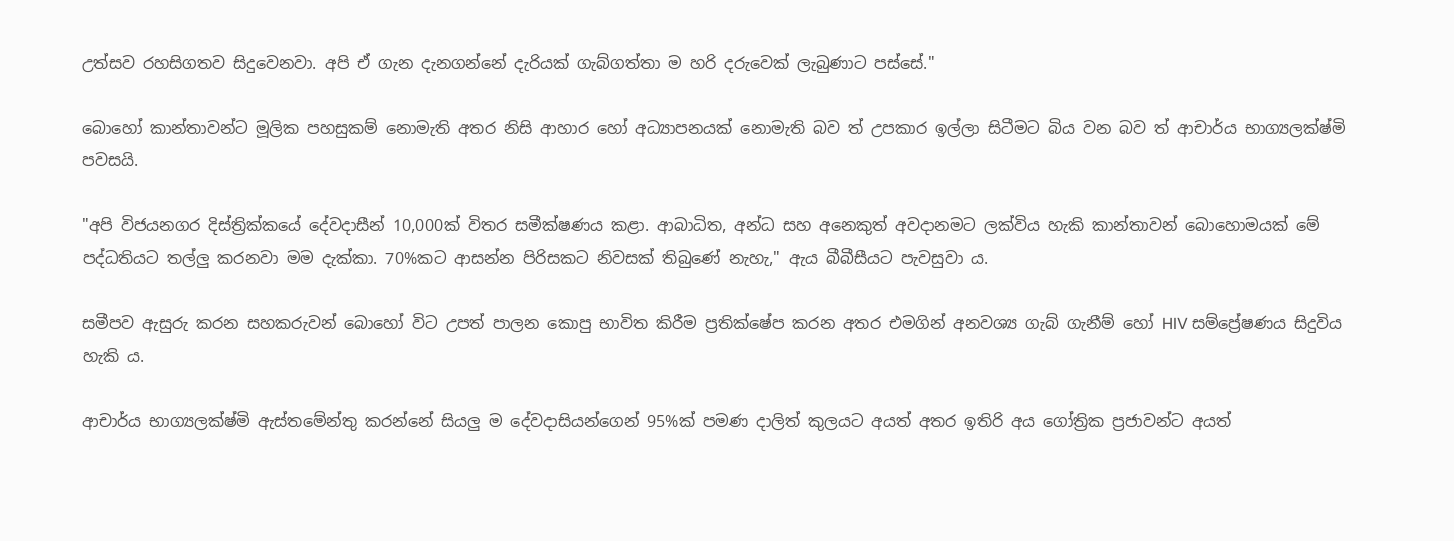උත්සව රහසිගතව සිදුවෙනවා. අපි ඒ ගැන දැනගන්නේ දැරියක් ගැබ්ගත්තා ම හරි දරුවෙක් ලැබුණාට පස්සේ."

බොහෝ කාන්තාවන්ට මූලික පහසුකම් නොමැති අතර නිසි ආහාර හෝ අධ්‍යාපනයක් නොමැති බව ත් උපකාර ඉල්ලා සිටීමට බිය වන බව ත් ආචාර්ය භාග්‍යලක්ෂ්මි පවසයි.

"අපි විජයනගර දිස්ත්‍රික්කයේ දේවදාසීන් 10,000ක් විතර සමීක්ෂණය කළා. ආබාධිත, අන්ධ සහ අනෙකුත් අවදානමට ලක්විය හැකි කාන්තාවන් බොහොමයක් මේ පද්ධතියට තල්ලු කරනවා මම දැක්කා. 70%කට ආසන්න පිරිසකට නිවසක් තිබුණේ නැහැ," ඇය බීබීසීයට පැවසුවා ය.

සමීපව ඇසුරු කරන සහකරුවන් බොහෝ විට උපත් පාලන කොපු භාවිත කිරීම ප්‍රතික්ෂේප කරන අතර එමගින් අනවශ්‍ය ගැබ් ගැනීම් හෝ HIV සම්ප්‍රේෂණය සිදුවිය හැකි ය.

ආචාර්ය භාග්‍යලක්ෂ්මි ඇස්තමේන්තු කරන්නේ සියලු ම දේවදාසියන්ගෙන් 95%ක් පමණ දාලිත් කුලයට අයත් අතර ඉතිරි අය ගෝත්‍රික ප්‍රජාවන්ට අයත්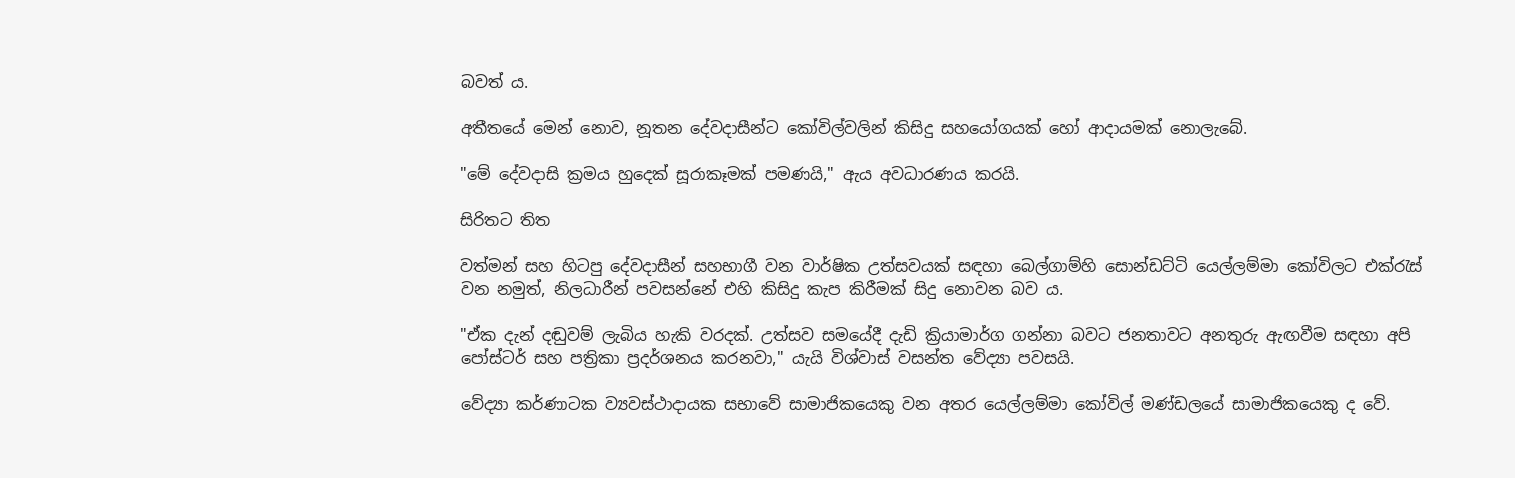බවත් ය.

අතීතයේ මෙන් නොව, නූතන දේවදාසීන්ට කෝවිල්වලින් කිසිදු සහයෝගයක් හෝ ආදායමක් නොලැබේ.

"මේ දේවදාසි ක්‍රමය හුදෙක් සූරාකෑමක් පමණයි," ඇය අවධාරණය කරයි.

සිරිතට තිත

වත්මන් සහ හිටපු දේවදාසීන් සහභාගී වන වාර්ෂික උත්සවයක් සඳහා බෙල්ගාම්හි සොන්ඩට්ටි යෙල්ලම්මා කෝවිලට එක්රැස් වන නමුත්, නිලධාරීන් පවසන්නේ එහි කිසිදු කැප කිරීමක් සිදු නොවන බව ය.

"ඒක දැන් දඬුවම් ලැබිය හැකි වරදක්. උත්සව සමයේදී දැඩි ක්‍රියාමාර්ග ගන්නා බවට ජනතාවට අනතුරු ඇඟවීම සඳහා අපි පෝස්ටර් සහ පත්‍රිකා ප්‍රදර්ශනය කරනවා," යැයි විශ්වාස් වසන්ත වේද්‍යා පවසයි.

වේද්‍යා කර්ණාටක ව්‍යවස්ථාදායක සභාවේ සාමාජිකයෙකු වන අතර යෙල්ලම්මා කෝවිල් මණ්ඩලයේ සාමාජිකයෙකු ද වේ.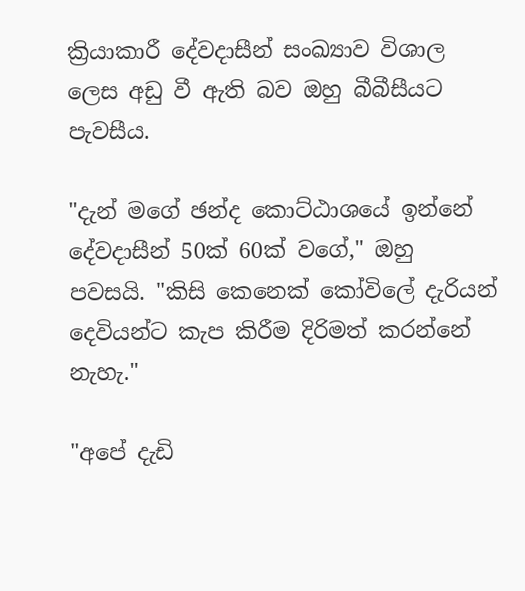ක්‍රියාකාරී දේවදාසීන් සංඛ්‍යාව විශාල ලෙස අඩු වී ඇති බව ඔහු බීබීසීයට පැවසීය.

"දැන් මගේ ඡන්ද කොට්ඨාශයේ ඉන්නේ දේවදාසීන් 50ක් 60ක් වගේ," ඔහු පවසයි. "කිසි කෙනෙක් කෝවිලේ දැරියන් දෙවියන්ට කැප කිරීම දිරිමත් කරන්නේ නැහැ."

"අපේ දැඩි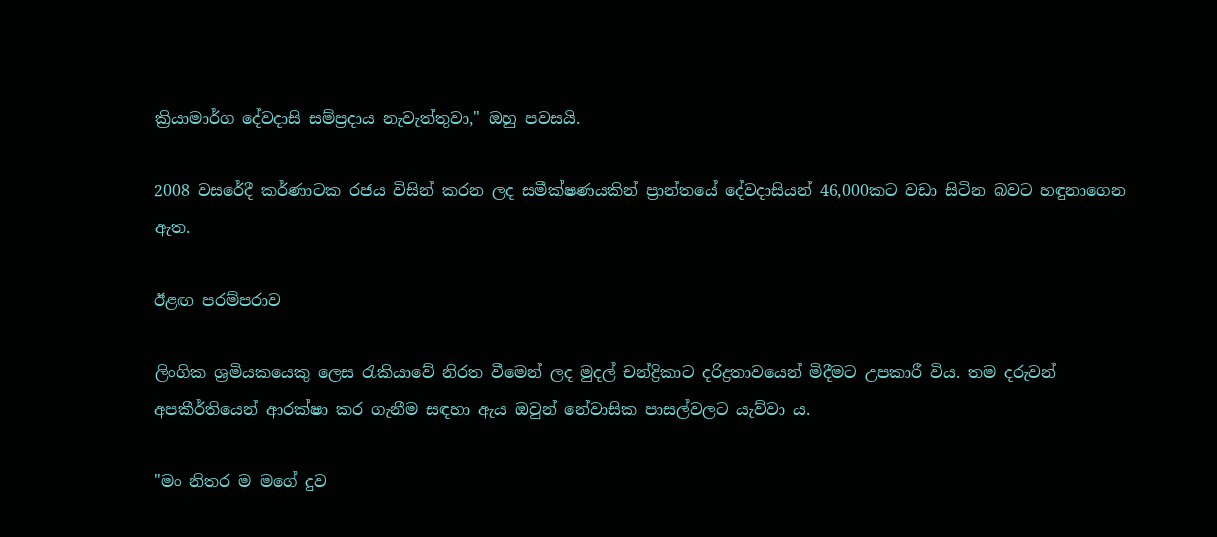ක්‍රියාමාර්ග දේවදාසි සම්ප්‍රදාය නැවැත්තුවා," ඔහු පවසයි.

2008 වසරේදී කර්ණාටක රජය විසින් කරන ලද සමීක්ෂණයකින් ප්‍රාන්තයේ දේවදාසියන් 46,000කට වඩා සිටින බවට හඳුනාගෙන ඇත.

ඊළඟ පරම්පරාව

ලිංගික ශ්‍රමියකයෙකු ලෙස රැකියාවේ නිරත වීමෙන් ලද මුදල් චන්ද්‍රිකාට දරිද්‍රතාවයෙන් මිදීමට උපකාරී විය. තම දරුවන් අපකීර්තියෙන් ආරක්ෂා කර ගැනීම සඳහා ඇය ඔවුන් නේවාසික පාසල්වලට යැව්වා ය.

"මං නිතර ම මගේ දුව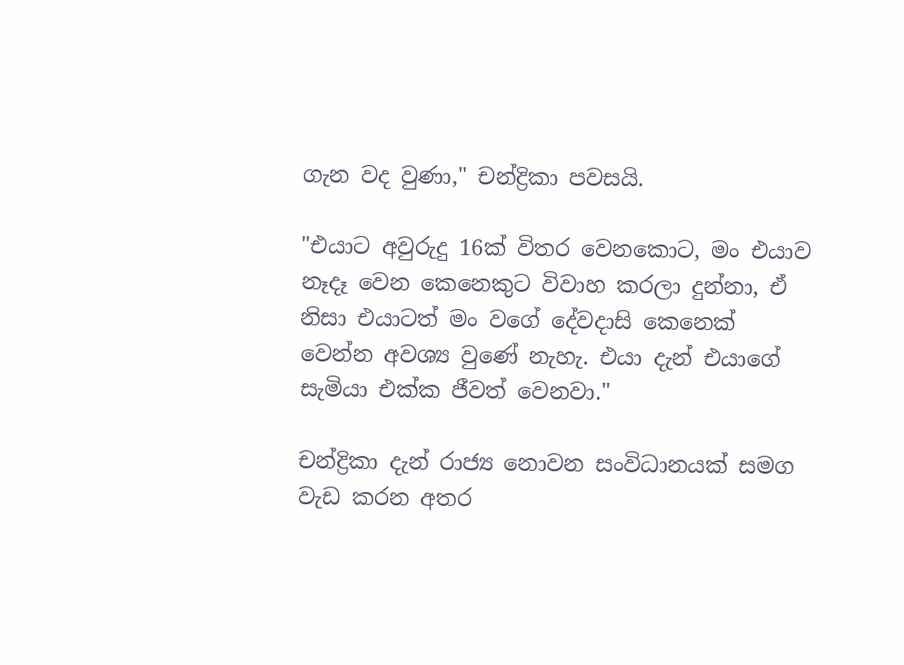ගැන වද වුණා," චන්ද්‍රිකා පවසයි.

"එයාට අවුරුදු 16ක් විතර වෙනකොට, මං එයාව නෑදෑ වෙන කෙනෙකුට විවාහ කරලා දුන්නා, ඒ නිසා එයාටත් මං වගේ දේවදාසි කෙනෙක් වෙන්න අවශ්‍ය වුණේ නැහැ. එයා දැන් එයාගේ සැමියා එක්ක ජීවත් වෙනවා."

චන්ද්‍රිකා දැන් රාජ්‍ය නොවන සංවිධානයක් සමග වැඩ කරන අතර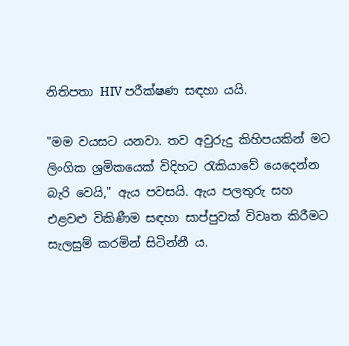නිතිපතා HIV පරීක්ෂණ සඳහා යයි.

"මම වයසට යනවා. තව අවුරුදු කිහිපයකින් මට ලිංගික ශ්‍රමිකයෙක් විදිහට රැකියාවේ යෙදෙන්න බැරි වෙයි," ඇය පවසයි. ඇය පලතුරු සහ එළවළු විකිණීම සඳහා සාප්පුවක් විවෘත කිරීමට සැලසුම් කරමින් සිටින්නී ය.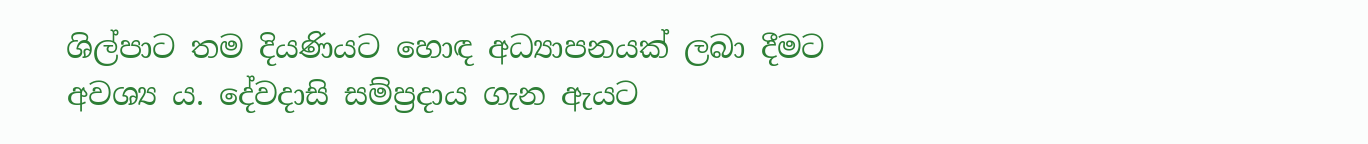ශිල්පාට තම දියණියට හොඳ අධ්‍යාපනයක් ලබා දීමට අවශ්‍ය ය. දේවදාසි සම්ප්‍රදාය ගැන ඇයට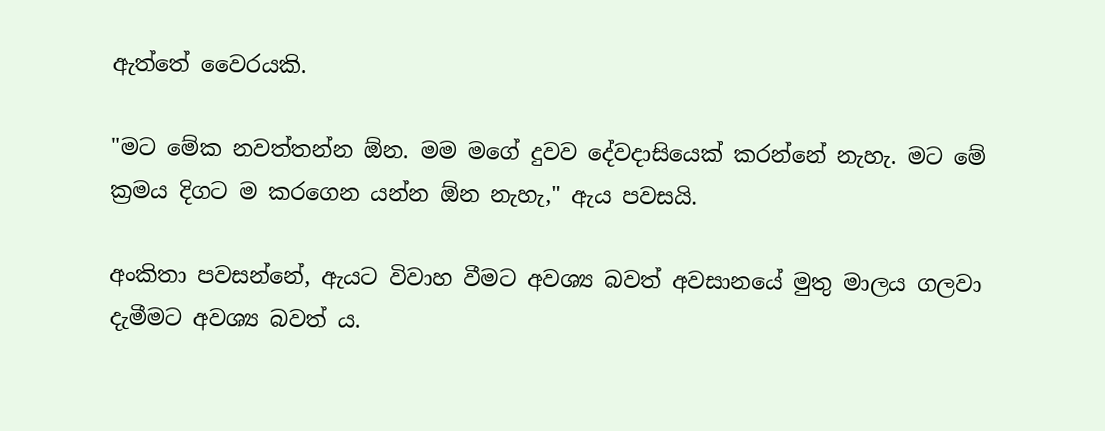ඇත්තේ වෛරයකි.

"මට මේක නවත්තන්න ඕන. මම මගේ දුවව දේවදාසියෙක් කරන්නේ නැහැ. මට මේ ක්‍රමය දිගට ම කරගෙන යන්න ඕන නැහැ," ඇය පවසයි.

අංකිතා පවසන්නේ, ඇයට විවාහ වීමට අවශ්‍ය බවත් අවසානයේ මුතු මාලය ගලවා දැමීමට අවශ්‍ය බවත් ය.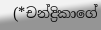(*චන්ද්‍රිකාගේ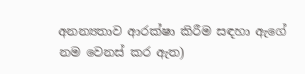අනන්‍යතාව ආරක්ෂා කිරීම සඳහා ඇගේ නම වෙනස් කර ඇත)